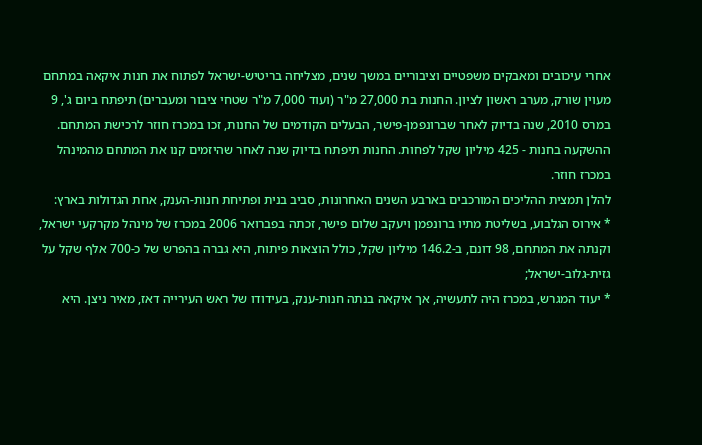אחרי עיכובים ומאבקים משפטיים וציבוריים במשך שנים, מצליחה בריטיש-ישראל לפתוח את חנות איקאה במתחם מעוין שורק, מערב ראשון לציון. החנות בת 27,000 מ"ר (ועוד 7,000 מ"ר שטחי ציבור ומעברים) תיפתח ביום ג', 9 במרס 2010, שנה בדיוק לאחר שברונפמן-פישר, הבעלים הקודמים של החנות, זכו במכרז חוזר לרכישת המתחם. ההשקעה בחנות - 425 מיליון שקל לפחות. החנות תיפתח בדיוק שנה לאחר שהיזמים קנו את המתחם מהמינהל במכרז חוזר.
להלן תמצית ההליכים המורכבים בארבע השנים האחרונות, סביב בנית ופתיחת חנות-הענק, אחת הגדולות בארץ:
* אירוס הגלבוע, בשליטת מתיו ברונפמן ויעקב שלום פישר, זכתה בפברואר 2006 במכרז של מינהל מקרקעי ישראל, וקנתה את המתחם, 98 דונם, ב-146.2 מיליון שקל, כולל הוצאות פיתוח, היא גברה בהפרש של כ-700 אלף שקל על גזית-גלוב-ישראל;
* יעוד המגרש, במכרז היה לתעשיה, אך איקאה בנתה חנות-ענק, בעידודו של ראש העירייה דאז, מאיר ניצן. היא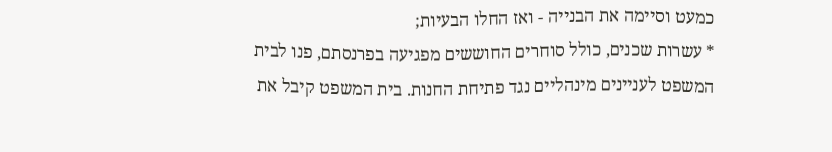כמעט וסיימה את הבנייה - ואז החלו הבעיות;
* עשרות שכנים, כולל סוחרים החוששים מפגיעה בפרנסתם, פנו לבית המשפט לעניינים מינהליים נגד פתיחת החנות. בית המשפט קיבל את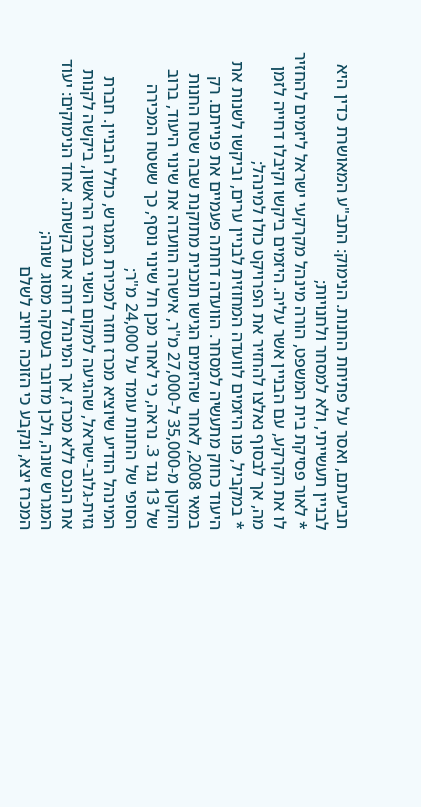תביעתם, ואסר על פתיחת החנות. הנימוק: התב"ע המאושרת כדין היא לבניין תעשייתי, ולא למסחר ולחנויות;
* לאור פסיקת בית המשפט, הורה מינהל מקרקעי ישראל ליזמים להחזיר לו את הקרקע, עם הבניין אשר עליה. היזמים ביקשו וקיבלו דחייה לזמן מה, אך לבסוף נאלצו להחזיר את הפרויקט כולו למינהל;
* במקביל, פנו היזמים לוועדה המחוזית לבניין ערים, וביקשו לשנות את היעוד כחוק מתעשיה למסחר. הוועדה דחתה פעמיים את פנייתם. רק במאי 2008, לאחר שהיזמים הגישו תוכנית מתוקנת שבה שטח החנות הוקטן מ-35,000 ל-27,000 מ"ר, אישרה הוועדה את שינוי היעוד, ברוב של 13 נגד 3. נראה, כי לאחר מכן חל שינוי נוסף, כך ששטח המכירה הסופי של החנות עומד על 24,000 מ"ר;
המינהל הודיע שיוציא מכרז חוזר למכירת המגרש, כולל הבניין. חברת גזית-גלוב-ישראל, שהגיעה למקום השני במכרז הראשון, ביקשה לקנות את הנכס ללא מכרז, אך המינהל דחה את בקשתה. אחד הנימוקים: יעוד המגרש שונה, ולכן מדובר בעסקה מסוג שונה;
המכרז יצא, ונקבע כי הזוכה יחויב לשלם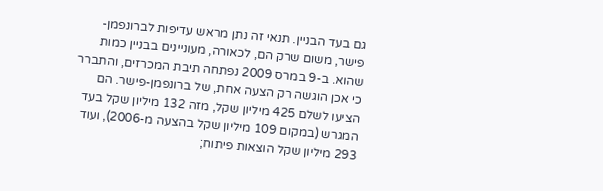גם בעד הבניין. תנאי זה נתן מראש עדיפות לברונפמן-פישר, משום שרק הם, לכאורה, מעוניינים בבניין כמות שהוא. ב-9 במרס 2009 נפתחה תיבת המכרזים, והתברר כי אכן הוגשה רק הצעה אחת, של ברונפמן-פישר. הם הציעו לשלם 425 מיליון שקל, מזה 132 מיליון שקל בעד המגרש (במקום 109 מיליון שקל בהצעה מ-2006), ועוד 293 מיליון שקל הוצאות פיתוח;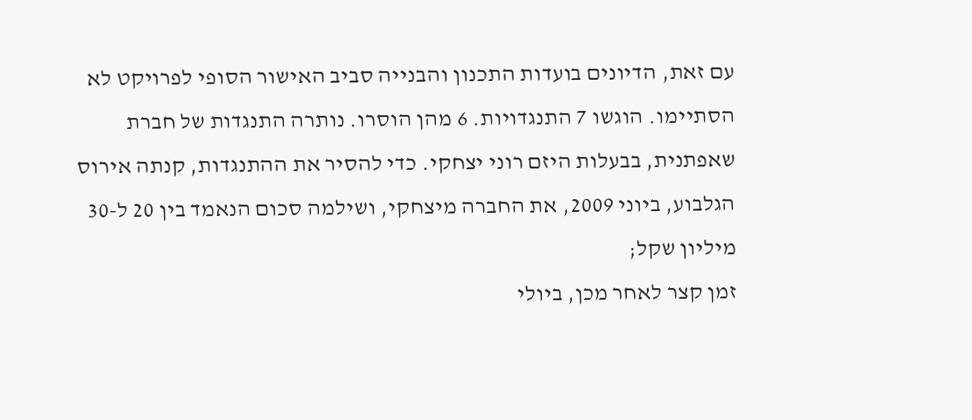עם זאת, הדיונים בועדות התכנון והבנייה סביב האישור הסופי לפרויקט לא הסתיימו. הוגשו 7 התנגדויות. 6 מהן הוסרו. נותרה התנגדות של חברת שאפתנית, בבעלות היזם רוני יצחקי. כדי להסיר את ההתנגדות, קנתה אירוס הגלבוע, ביוני 2009, את החברה מיצחקי, ושילמה סכום הנאמד בין 20 ל-30 מיליון שקל;
זמן קצר לאחר מכן, ביולי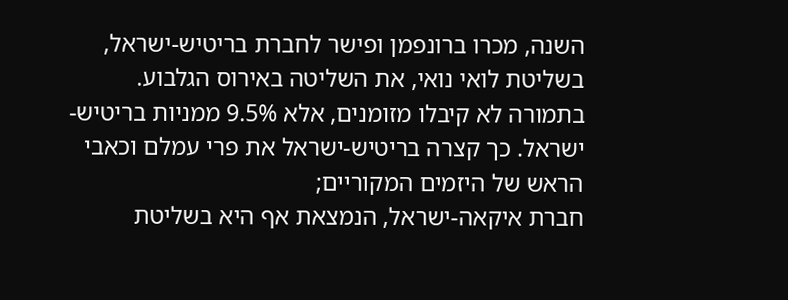השנה, מכרו ברונפמן ופישר לחברת בריטיש-ישראל, בשליטת לואי נואי, את השליטה באירוס הגלבוע. בתמורה לא קיבלו מזומנים, אלא 9.5% ממניות בריטיש-ישראל. כך קצרה בריטיש-ישראל את פרי עמלם וכאבי הראש של היזמים המקוריים;
חברת איקאה-ישראל, הנמצאת אף היא בשליטת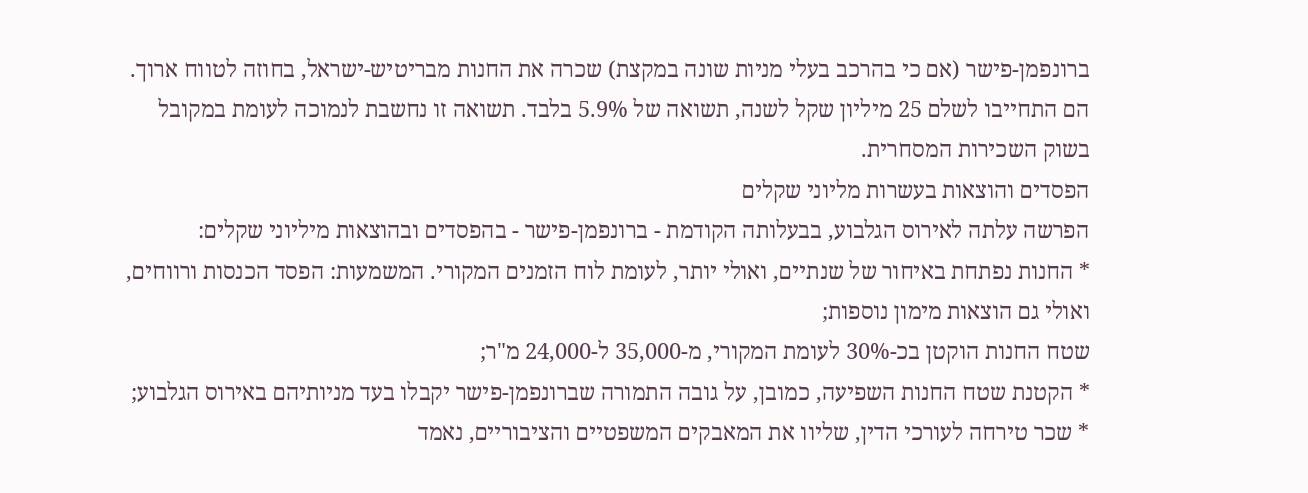ברונפמן-פישר (אם כי בהרכב בעלי מניות שונה במקצת) שכרה את החנות מבריטיש-ישראל, בחוזה לטווח ארוך. הם התחייבו לשלם 25 מיליון שקל לשנה, תשואה של 5.9% בלבד. תשואה זו נחשבת לנמוכה לעומת במקובל בשוק השכירות המסחרית.
הפסדים והוצאות בעשרות מליוני שקלים
הפרשה עלתה לאירוס הגלבוע, בבעלותה הקודמת - ברונפמן-פישר - בהפסדים ובהוצאות מיליוני שקלים:
* החנות נפתחת באיחור של שנתיים, ואולי יותר, לעומת לוח הזמנים המקורי. המשמעות: הפסד הכנסות ורווחים, ואולי גם הוצאות מימון נוספות;
שטח החנות הוקטן בכ-30% לעומת המקורי, מ-35,000 ל-24,000 מ"ר;
* הקטנת שטח החנות השפיעה, כמובן, על גובה התמורה שברונפמן-פישר יקבלו בעד מניותיהם באירוס הגלבוע;
* שכר טירחה לעורכי הדין, שליוו את המאבקים המשפטיים והציבוריים, נאמד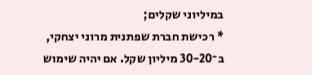במיליוני שקלים;
* רכישת חברת שפתנית מרוני יצחקי, ב־30-20 מיליון שקל. אם יהיה שימוש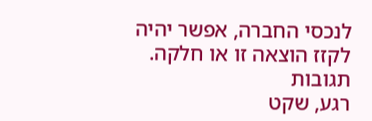לנכסי החברה, אפשר יהיה לקזז הוצאה זו או חלקה.
תגובות
רגע, שקט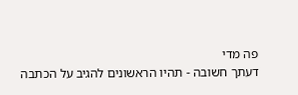פה מדי
דעתך חשובה - תהיו הראשונים להגיב על הכתבה